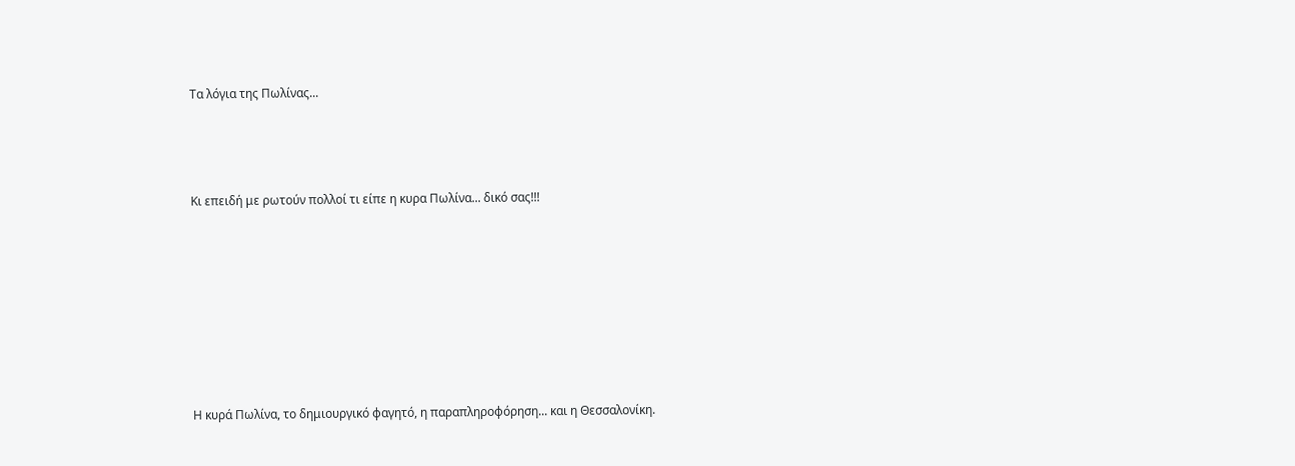Τα λόγια της Πωλίνας...



Κι επειδή με ρωτούν πολλοί τι είπε η κυρα Πωλίνα... δικό σας!!!







Η κυρά Πωλίνα, το δημιουργικό φαγητό, η παραπληροφόρηση... και η Θεσσαλονίκη.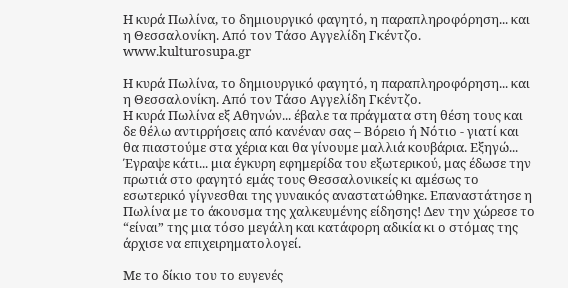Η κυρά Πωλίνα, το δημιουργικό φαγητό, η παραπληροφόρηση... και η Θεσσαλονίκη. Από τον Τάσο Αγγελίδη Γκέντζο. www.kulturosupa.gr

Η κυρά Πωλίνα, το δημιουργικό φαγητό, η παραπληροφόρηση... και η Θεσσαλονίκη. Από τον Τάσο Αγγελίδη Γκέντζο.
Η κυρά Πωλίνα εξ Αθηνών... έβαλε τα πράγματα στη θέση τους και δε θέλω αντιρρήσεις από κανέναν σας – Βόρειο ή Νότιο - γιατί και θα πιαστούμε στα χέρια και θα γίνουμε μαλλιά κουβάρια. Εξηγώ... Έγραψε κάτι... μια έγκυρη εφημερίδα του εξωτερικού, μας έδωσε την πρωτιά στο φαγητό εμάς τους Θεσσαλονικείς κι αμέσως το εσωτερικό γίγνεσθαι της γυναικός αναστατώθηκε. Επαναστάτησε η Πωλίνα με το άκουσμα της χαλκευμένης είδησης! Δεν την χώρεσε το “είναι” της μια τόσο μεγάλη και κατάφορη αδικία κι ο στόμας της άρχισε να επιχειρηματολογεί.

Με το δίκιο του το ευγενές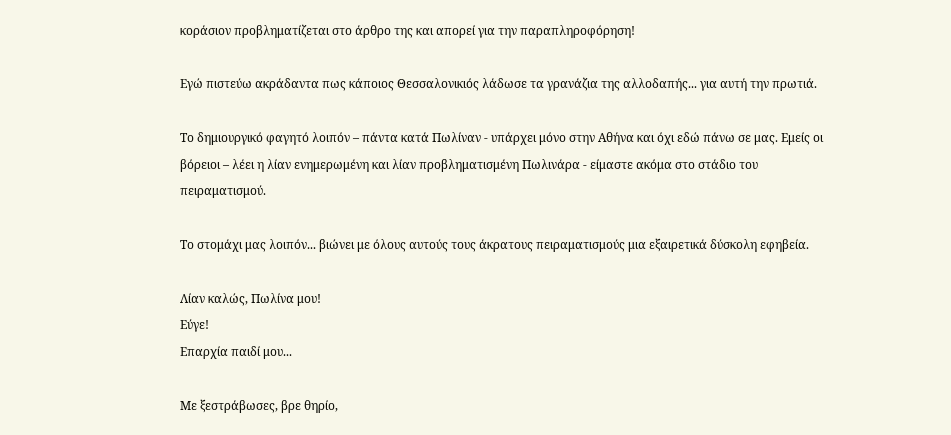κοράσιον προβληματίζεται στο άρθρο της και απορεί για την παραπληροφόρηση!

Εγώ πιστεύω ακράδαντα πως κάποιος Θεσσαλονικιός λάδωσε τα γρανάζια της αλλοδαπής... για αυτή την πρωτιά.

Το δημιουργικό φαγητό λοιπόν – πάντα κατά Πωλίναν - υπάρχει μόνο στην Αθήνα και όχι εδώ πάνω σε μας. Εμείς οι βόρειοι – λέει η λίαν ενημερωμένη και λίαν προβληματισμένη Πωλινάρα - είμαστε ακόμα στο στάδιο του πειραματισμού.

Το στομάχι μας λοιπόν... βιώνει με όλους αυτούς τους άκρατους πειραματισμούς μια εξαιρετικά δύσκολη εφηβεία.

Λίαν καλώς, Πωλίνα μου!
Εύγε!
Επαρχία παιδί μου...

Με ξεστράβωσες, βρε θηρίο,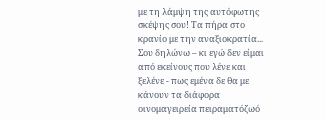με τη λάμψη της αυτόφωτης σκέψης σου! Τα πήρα στο κρανίο με την αναξιοκρατία... Σου δηλώνω – κι εγώ δεν είμαι από εκείνους που λένε και ξελένε - πως εμένα δε θα με κάνουν τα διάφορα οινομαγειρεία πειραματόζωό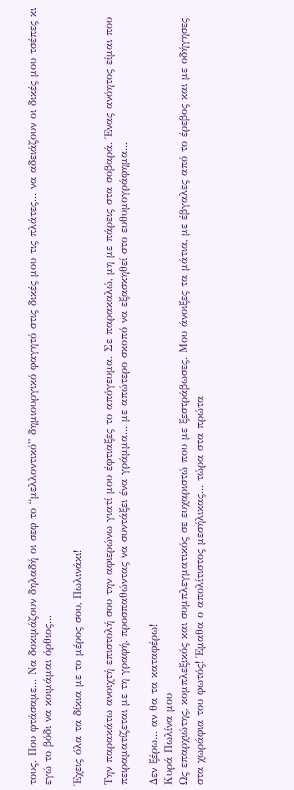τους. Που φτάσαμε... Να δοκιμάζουν δηλαδή οι σεφ το “μελλοντικό” δημιουργικό φαγητό στις δικές μου τις πλάτες... να αδειάζουν οι δικές μου τσέπες κι εγώ το βόδι να κοιμάμαι όρθιος...

Έχεις όλα τα δίκια με το μέρος σου, Πωλινάκι!

Την παρακάτω ανοιχτή επιστολή σου την αφιερώνω γιατί μου έφτιαξες το απόγευμα. Σε παρακαλώ, μη με πάρεις στα σοβαρά. Ένας ανόητος είμαι που πειραματίζεται με τη γραφή, προσπαθώντας να συντάξει ένα γράμμα... με απώτερο σκοπό να εξασκηθεί στο ευθυμογράφημα...

Δεν ξέρω... αν θα τα καταφέρω!
Κυρά Πωλίνα μου
Ως επαρχιώτης, κομπλεξικός και συμπλεγματικός σε ευχαριστώ που με ξεστράβωσες. Μου άνοιξες τα μάτια, με έβγαλες από το έρεβος και με οδήγησες στα χωράφια του φωτός! Έμαθα ο απολίτιστος μεσήλικας... τώρα στα πρώτα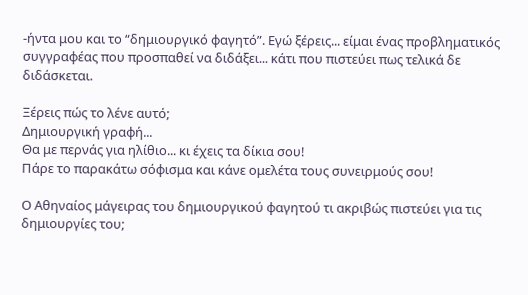-ήντα μου και το “δημιουργικό φαγητό”. Εγώ ξέρεις... είμαι ένας προβληματικός συγγραφέας που προσπαθεί να διδάξει... κάτι που πιστεύει πως τελικά δε διδάσκεται.

Ξέρεις πώς το λένε αυτό;
Δημιουργική γραφή...
Θα με περνάς για ηλίθιο... κι έχεις τα δίκια σου!
Πάρε το παρακάτω σόφισμα και κάνε ομελέτα τους συνειρμούς σου!

Ο Αθηναίος μάγειρας του δημιουργικού φαγητού τι ακριβώς πιστεύει για τις δημιουργίες του;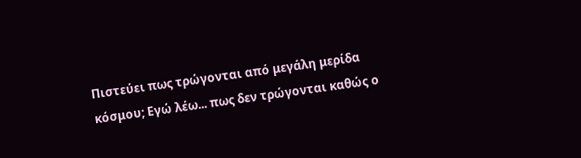Πιστεύει πως τρώγονται από μεγάλη μερίδα κόσμου; Εγώ λέω... πως δεν τρώγονται καθώς ο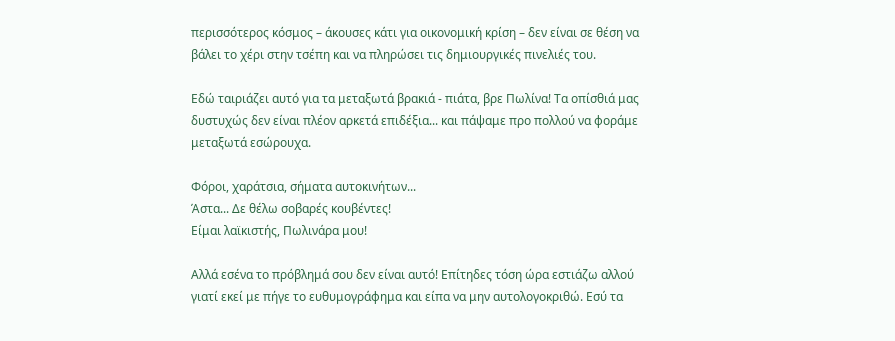περισσότερος κόσμος – άκουσες κάτι για οικονομική κρίση – δεν είναι σε θέση να βάλει το χέρι στην τσέπη και να πληρώσει τις δημιουργικές πινελιές του.

Εδώ ταιριάζει αυτό για τα μεταξωτά βρακιά - πιάτα, βρε Πωλίνα! Τα οπίσθιά μας δυστυχώς δεν είναι πλέον αρκετά επιδέξια... και πάψαμε προ πολλού να φοράμε μεταξωτά εσώρουχα.

Φόροι, χαράτσια, σήματα αυτοκινήτων...
Άστα... Δε θέλω σοβαρές κουβέντες!
Είμαι λαϊκιστής, Πωλινάρα μου!

Αλλά εσένα το πρόβλημά σου δεν είναι αυτό! Επίτηδες τόση ώρα εστιάζω αλλού γιατί εκεί με πήγε το ευθυμογράφημα και είπα να μην αυτολογοκριθώ. Εσύ τα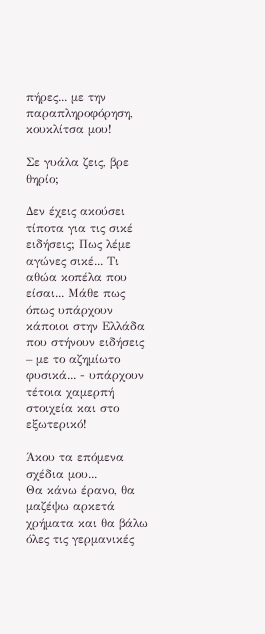πήρες... με την παραπληροφόρηση, κουκλίτσα μου!

Σε γυάλα ζεις, βρε θηρίο;

Δεν έχεις ακούσει τίποτα για τις σικέ ειδήσεις; Πως λέμε αγώνες σικέ... Τι αθώα κοπέλα που είσαι... Μάθε πως όπως υπάρχουν κάποιοι στην Ελλάδα που στήνουν ειδήσεις – με το αζημίωτο φυσικά... - υπάρχουν τέτοια χαμερπή στοιχεία και στο εξωτερικό!

Άκου τα επόμενα σχέδια μου...
Θα κάνω έρανο, θα μαζέψω αρκετά χρήματα και θα βάλω όλες τις γερμανικές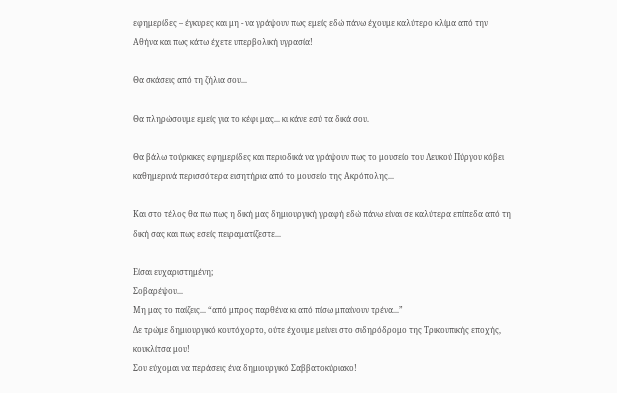εφημερίδες – έγκυρες και μη - να γράψουν πως εμείς εδώ πάνω έχουμε καλύτερο κλίμα από την Αθήνα και πως κάτω έχετε υπερβολική υγρασία!

Θα σκάσεις από τη ζήλια σου...

Θα πληρώσουμε εμείς για το κέφι μας... κι κάνε εσύ τα δικά σου.

Θα βάλω τούρκικες εφημερίδες και περιοδικά να γράψουν πως το μουσείο του Λευκού Πύργου κόβει καθημερινά περισσότερα εισητήρια από το μουσείο της Ακρόπολης...

Και στο τέλος θα πω πως η δική μας δημιουργική γραφή εδώ πάνω είναι σε καλύτερα επίπεδα από τη δική σας και πως εσείς πειραματίζεστε...

Είσαι ευχαριστημένη;
Σοβαρέψου...
Μη μας το παίζεις... “από μπρος παρθένα κι από πίσω μπαίνουν τρένα...”
Δε τρώμε δημιουργικό κουτόχορτο, ούτε έχουμε μείνει στο σιδηρόδρομο της Τρικουπικής εποχής, κουκλίτσα μου!
Σου εύχομαι να περάσεις ένα δημιουργικό Σαββατοκύριακο!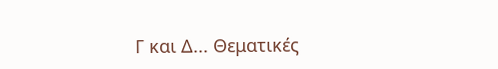Γ και Δ... Θεματικές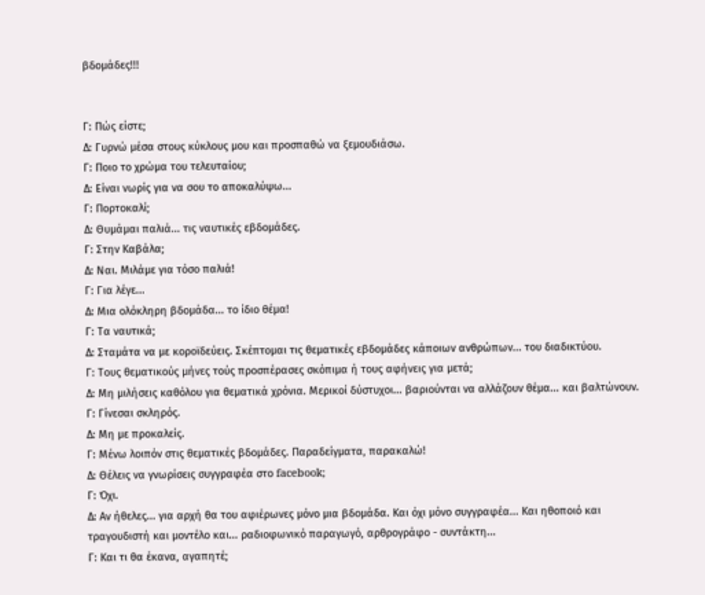βδομάδες!!!


Γ: Πώς είστε;
Δ: Γυρνώ μέσα στους κύκλους μου και προσπαθώ να ξεμουδιάσω.
Γ: Ποιο το χρώμα του τελευταίου;
Δ: Είναι νωρίς για να σου το αποκαλύψω...
Γ: Πορτοκαλί;
Δ: Θυμάμαι παλιά... τις ναυτικές εβδομάδες.
Γ: Στην Καβάλα;
Δ: Ναι. Μιλάμε για τόσο παλιά!
Γ: Για λέγε...
Δ: Μια ολόκληρη βδομάδα... το ίδιο θέμα!
Γ: Τα ναυτικά;
Δ: Σταμάτα να με κοροϊδεύεις. Σκέπτομαι τις θεματικές εβδομάδες κάποιων ανθρώπων... του διαδικτύου.
Γ: Τους θεματικούς μήνες τούς προσπέρασες σκόπιμα ή τους αφήνεις για μετά;
Δ: Μη μιλήσεις καθόλου για θεματικά χρόνια. Μερικοί δύστυχοι... βαριούνται να αλλάζουν θέμα... και βαλτώνουν.
Γ: Γίνεσαι σκληρός.
Δ: Μη με προκαλείς.
Γ: Μένω λοιπόν στις θεματικές βδομάδες. Παραδείγματα, παρακαλώ!
Δ: Θέλεις να γνωρίσεις συγγραφέα στο facebook;
Γ: Όχι.
Δ: Αν ήθελες... για αρχή θα του αφιέρωνες μόνο μια βδομάδα. Και όχι μόνο συγγραφέα... Και ηθοποιό και τραγουδιστή και μοντέλο και... ραδιοφωνικό παραγωγό, αρθρογράφο - συντάκτη...
Γ: Και τι θα έκανα, αγαπητέ;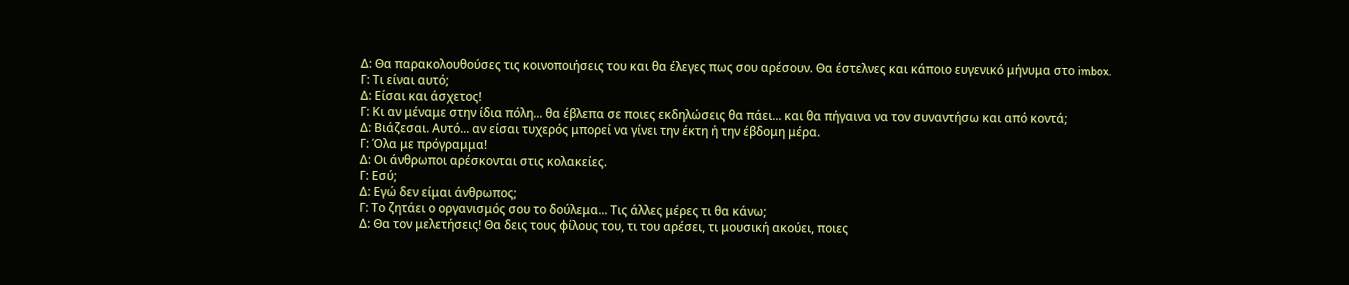Δ: Θα παρακολουθούσες τις κοινοποιήσεις του και θα έλεγες πως σου αρέσουν. Θα έστελνες και κάποιο ευγενικό μήνυμα στο imbox.
Γ: Τι είναι αυτό;
Δ: Είσαι και άσχετος!
Γ: Κι αν μέναμε στην ίδια πόλη... θα έβλεπα σε ποιες εκδηλώσεις θα πάει... και θα πήγαινα να τον συναντήσω και από κοντά;
Δ: Βιάζεσαι. Αυτό... αν είσαι τυχερός μπορεί να γίνει την έκτη ή την έβδομη μέρα.
Γ: Όλα με πρόγραμμα!
Δ: Οι άνθρωποι αρέσκονται στις κολακείες.
Γ: Εσύ;
Δ: Εγώ δεν είμαι άνθρωπος;
Γ: Το ζητάει ο οργανισμός σου το δούλεμα... Τις άλλες μέρες τι θα κάνω;
Δ: Θα τον μελετήσεις! Θα δεις τους φίλους του, τι του αρέσει, τι μουσική ακούει, ποιες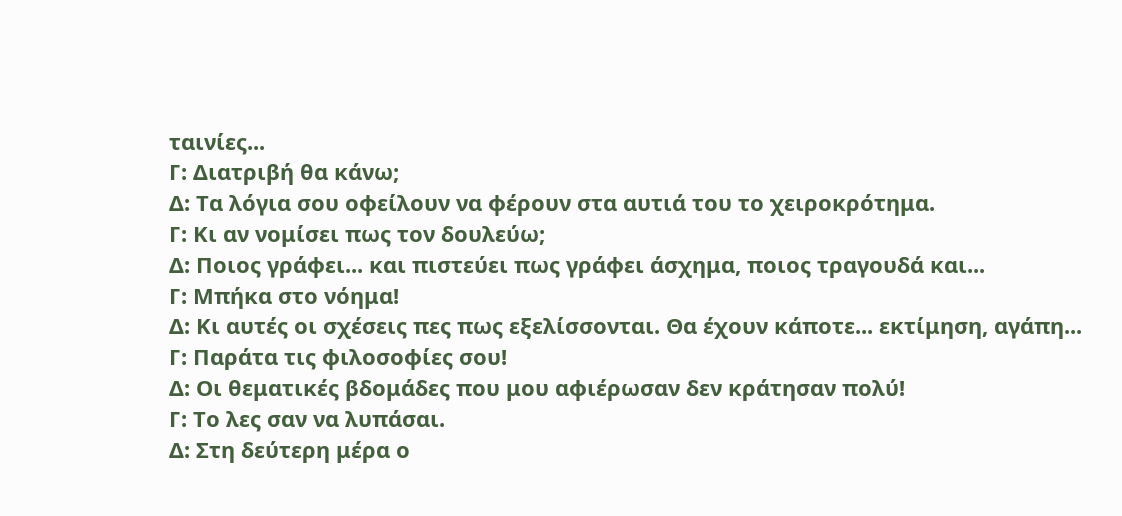ταινίες...
Γ: Διατριβή θα κάνω;
Δ: Τα λόγια σου οφείλουν να φέρουν στα αυτιά του το χειροκρότημα.
Γ: Κι αν νομίσει πως τον δουλεύω;
Δ: Ποιος γράφει... και πιστεύει πως γράφει άσχημα, ποιος τραγουδά και...
Γ: Μπήκα στο νόημα!
Δ: Κι αυτές οι σχέσεις πες πως εξελίσσονται. Θα έχουν κάποτε... εκτίμηση, αγάπη...
Γ: Παράτα τις φιλοσοφίες σου!
Δ: Οι θεματικές βδομάδες που μου αφιέρωσαν δεν κράτησαν πολύ!
Γ: Το λες σαν να λυπάσαι.
Δ: Στη δεύτερη μέρα ο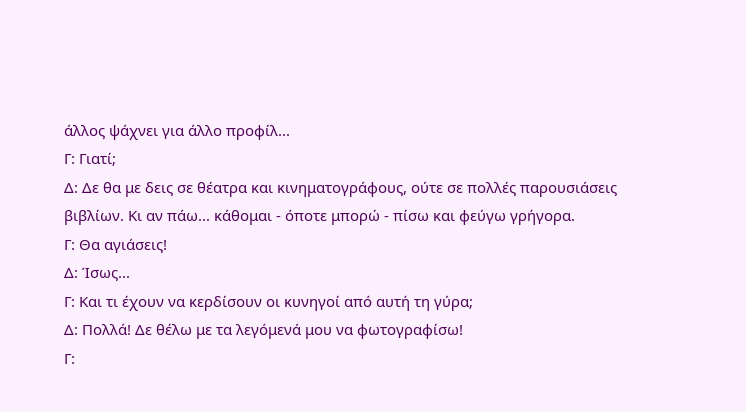άλλος ψάχνει για άλλο προφίλ...
Γ: Γιατί;
Δ: Δε θα με δεις σε θέατρα και κινηματογράφους, ούτε σε πολλές παρουσιάσεις βιβλίων. Κι αν πάω... κάθομαι - όποτε μπορώ - πίσω και φεύγω γρήγορα.
Γ: Θα αγιάσεις!
Δ: Ίσως...
Γ: Και τι έχουν να κερδίσουν οι κυνηγοί από αυτή τη γύρα;
Δ: Πολλά! Δε θέλω με τα λεγόμενά μου να φωτογραφίσω!
Γ: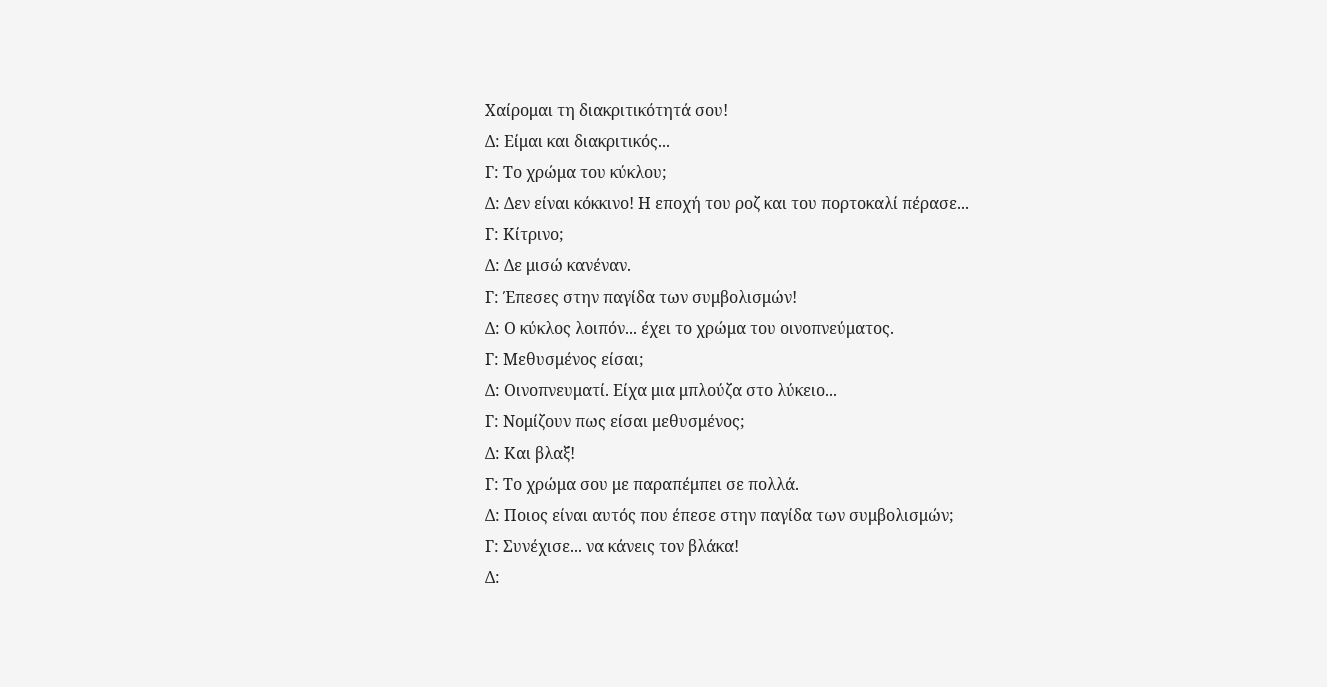Χαίρομαι τη διακριτικότητά σου!
Δ: Είμαι και διακριτικός...
Γ: Το χρώμα του κύκλου;
Δ: Δεν είναι κόκκινο! Η εποχή του ροζ και του πορτοκαλί πέρασε...
Γ: Κίτρινο;
Δ: Δε μισώ κανέναν.
Γ: Έπεσες στην παγίδα των συμβολισμών!
Δ: Ο κύκλος λοιπόν... έχει το χρώμα του οινοπνεύματος.
Γ: Μεθυσμένος είσαι;
Δ: Οινοπνευματί. Είχα μια μπλούζα στο λύκειο...
Γ: Νομίζουν πως είσαι μεθυσμένος;
Δ: Και βλαξ!
Γ: Το χρώμα σου με παραπέμπει σε πολλά.
Δ: Ποιος είναι αυτός που έπεσε στην παγίδα των συμβολισμών;
Γ: Συνέχισε... να κάνεις τον βλάκα!
Δ: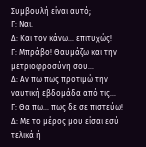Συμβουλή είναι αυτό;
Γ: Ναι.
Δ: Και τον κάνω... επιτυχώς!
Γ: Μπράβο! Θαυμάζω και την μετριοφροσύνη σου...
Δ: Αν πω πως προτιμώ την ναυτική εβδομάδα από τις...
Γ: Θα πω... πως δε σε πιστεύω!
Δ: Με το μέρος μου είσαι εσύ τελικά ή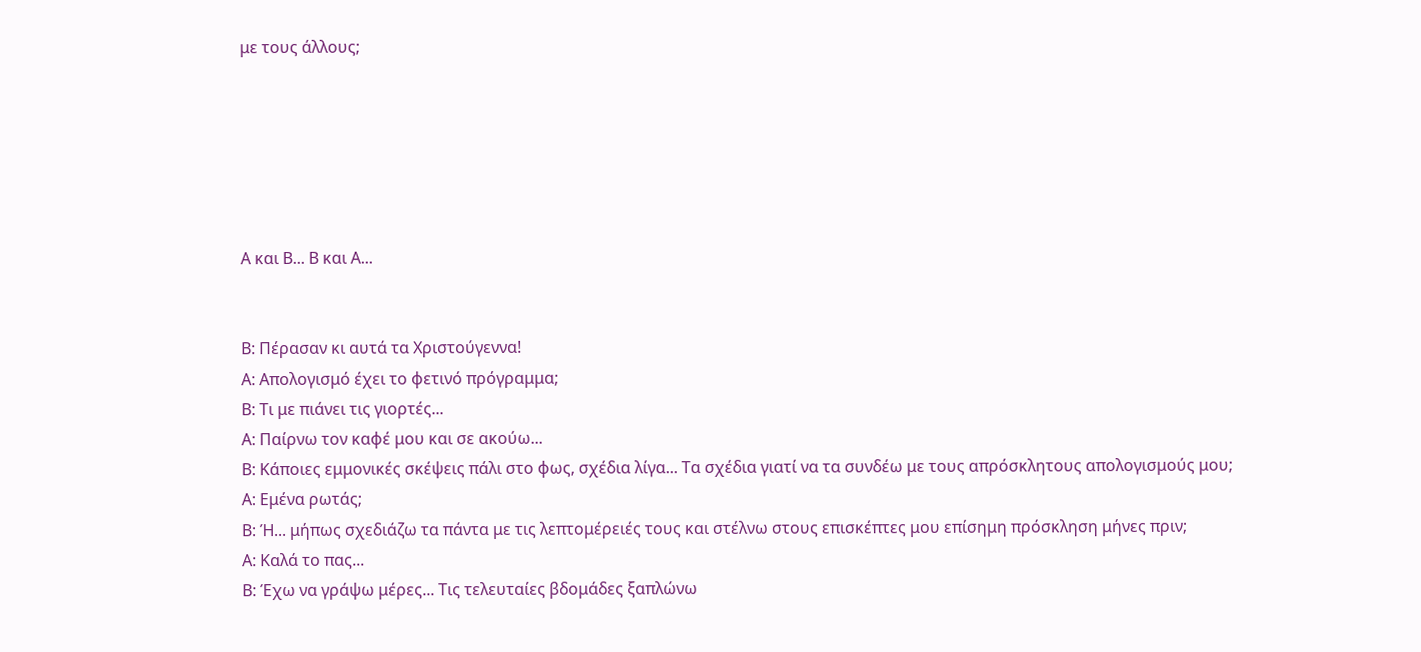με τους άλλους;






Α και Β... Β και Α...


Β: Πέρασαν κι αυτά τα Χριστούγεννα!
Α: Απολογισμό έχει το φετινό πρόγραμμα;
Β: Τι με πιάνει τις γιορτές...
Α: Παίρνω τον καφέ μου και σε ακούω...
Β: Κάποιες εμμονικές σκέψεις πάλι στο φως, σχέδια λίγα... Τα σχέδια γιατί να τα συνδέω με τους απρόσκλητους απολογισμούς μου;
Α: Εμένα ρωτάς;
Β: Ή... μήπως σχεδιάζω τα πάντα με τις λεπτομέρειές τους και στέλνω στους επισκέπτες μου επίσημη πρόσκληση μήνες πριν;
Α: Καλά το πας...
Β: Έχω να γράψω μέρες... Τις τελευταίες βδομάδες ξαπλώνω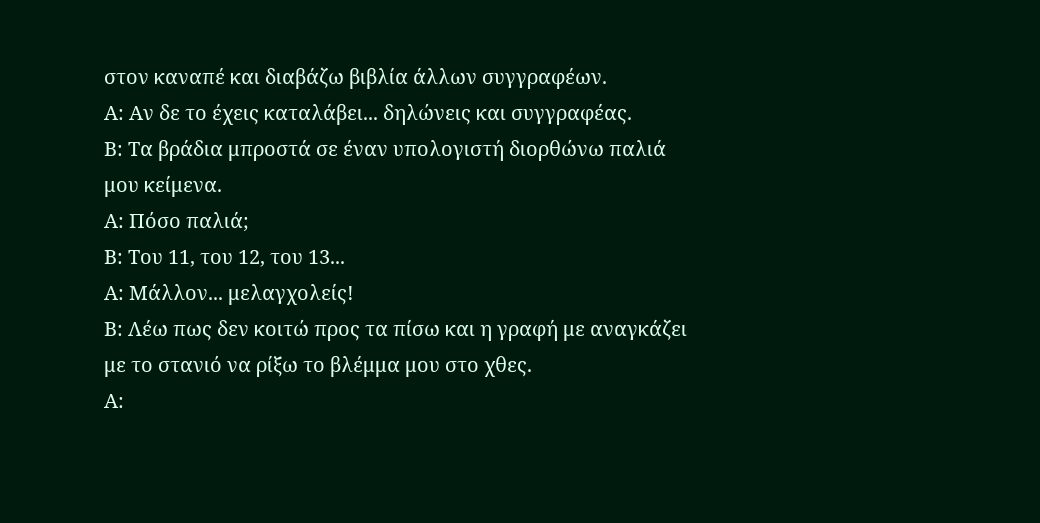στον καναπέ και διαβάζω βιβλία άλλων συγγραφέων.
Α: Αν δε το έχεις καταλάβει... δηλώνεις και συγγραφέας.
Β: Τα βράδια μπροστά σε έναν υπολογιστή διορθώνω παλιά μου κείμενα.
Α: Πόσο παλιά;
Β: Του 11, του 12, του 13...
Α: Μάλλον... μελαγχολείς!
Β: Λέω πως δεν κοιτώ προς τα πίσω και η γραφή με αναγκάζει με το στανιό να ρίξω το βλέμμα μου στο χθες.
Α: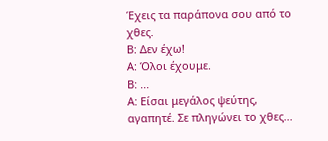Έχεις τα παράπονα σου από το χθες.
Β: Δεν έχω!
Α: Όλοι έχουμε.
Β: ...
Α: Είσαι μεγάλος ψεύτης, αγαπητέ. Σε πληγώνει το χθες...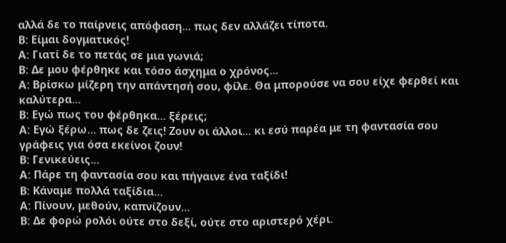αλλά δε το παίρνεις απόφαση... πως δεν αλλάζει τίποτα.
Β: Είμαι δογματικός!
Α: Γιατί δε το πετάς σε μια γωνιά;
Β: Δε μου φέρθηκε και τόσο άσχημα ο χρόνος...
Α: Βρίσκω μίζερη την απάντησή σου, φίλε. Θα μπορούσε να σου είχε φερθεί και καλύτερα...
Β: Εγώ πως του φέρθηκα... ξέρεις;
Α: Εγώ ξέρω... πως δε ζεις! Ζουν οι άλλοι... κι εσύ παρέα με τη φαντασία σου γράφεις για όσα εκείνοι ζουν!
Β: Γενικεύεις...
Α: Πάρε τη φαντασία σου και πήγαινε ένα ταξίδι!
Β: Κάναμε πολλά ταξίδια...
Α: Πίνουν, μεθούν, καπνίζουν...
Β: Δε φορώ ρολόι ούτε στο δεξί, ούτε στο αριστερό χέρι.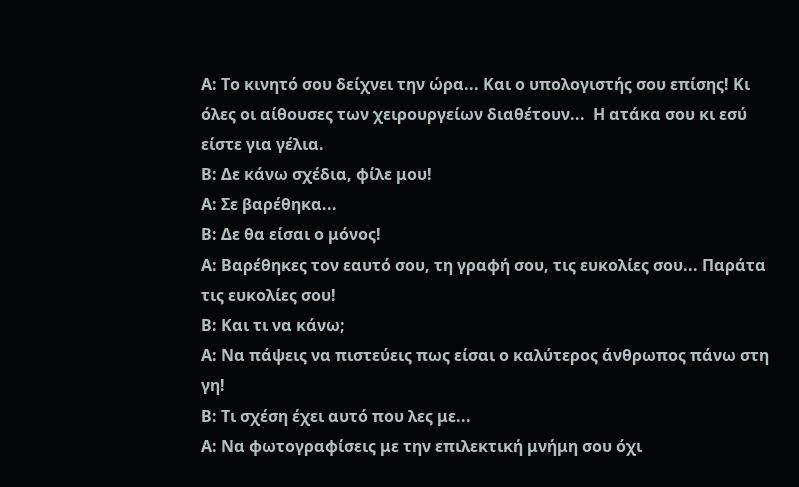Α: Το κινητό σου δείχνει την ώρα... Και ο υπολογιστής σου επίσης! Κι όλες οι αίθουσες των χειρουργείων διαθέτουν...  Η ατάκα σου κι εσύ είστε για γέλια.
Β: Δε κάνω σχέδια, φίλε μου!
Α: Σε βαρέθηκα...
Β: Δε θα είσαι ο μόνος!
Α: Βαρέθηκες τον εαυτό σου, τη γραφή σου, τις ευκολίες σου... Παράτα τις ευκολίες σου!
Β: Και τι να κάνω;
Α: Να πάψεις να πιστεύεις πως είσαι ο καλύτερος άνθρωπος πάνω στη γη!
Β: Τι σχέση έχει αυτό που λες με...
Α: Να φωτογραφίσεις με την επιλεκτική μνήμη σου όχι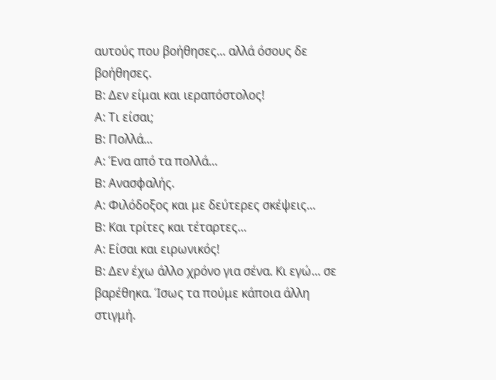αυτούς που βοήθησες... αλλά όσους δε βοήθησες.
Β: Δεν είμαι και ιεραπόστολος!
Α: Τι είσαι;
Β: Πολλά...
Α: Ένα από τα πολλά...
Β: Ανασφαλής.
Α: Φιλόδοξος και με δεύτερες σκέψεις...
Β: Και τρίτες και τέταρτες...
Α: Είσαι και ειρωνικός!
Β: Δεν έχω άλλο χρόνο για σένα. Κι εγώ... σε βαρέθηκα. Ίσως τα πούμε κάποια άλλη στιγμή.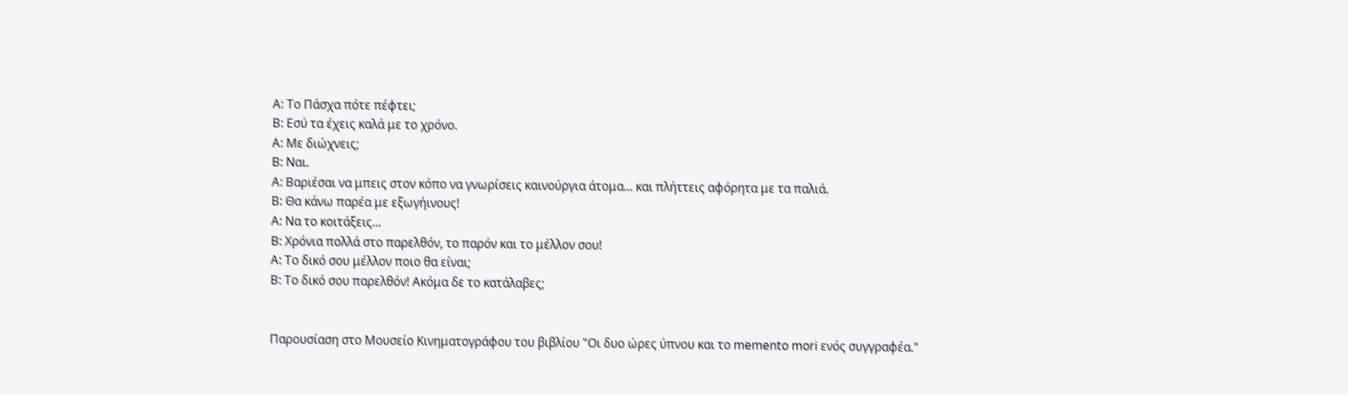Α: Το Πάσχα πότε πέφτει;
Β: Εσύ τα έχεις καλά με το χρόνο.
Α: Με διώχνεις;
Β: Ναι.
Α: Βαριέσαι να μπεις στον κόπο να γνωρίσεις καινούργια άτομα... και πλήττεις αφόρητα με τα παλιά.
Β: Θα κάνω παρέα με εξωγήινους!
Α: Να το κοιτάξεις...
Β: Χρόνια πολλά στο παρελθόν, το παρόν και το μέλλον σου!
Α: Το δικό σου μέλλον ποιο θα είναι;
Β: Το δικό σου παρελθόν! Ακόμα δε το κατάλαβες;


Παρουσίαση στο Μουσείο Κινηματογράφου του βιβλίου "Οι δυο ώρες ύπνου και το memento mori ενός συγγραφέα."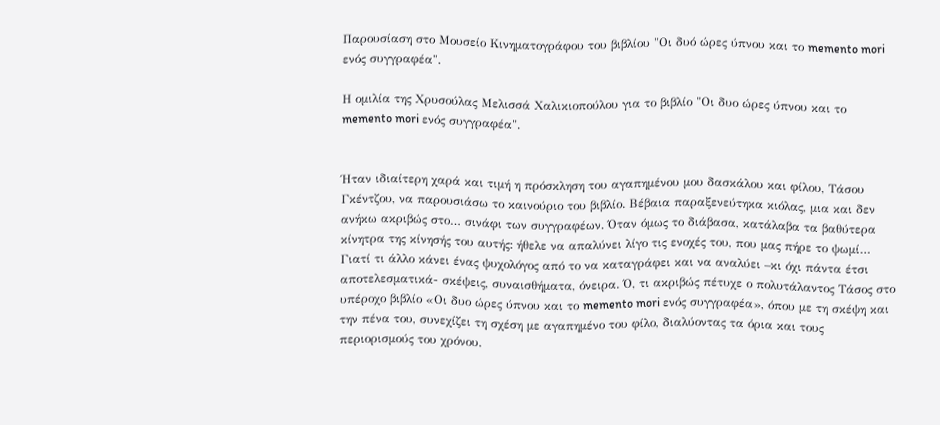Παρουσίαση στο Μουσείο Κινηματογράφου του βιβλίου "Οι δυό ώρες ύπνου και το memento mori ενός συγγραφέα".

Η ομιλία της Χρυσούλας Μελισσά Χαλικιοπούλου για το βιβλίο "Οι δυο ώρες ύπνου και το memento mori ενός συγγραφέα".


Ήταν ιδιαίτερη χαρά και τιμή η πρόσκληση του αγαπημένου μου δασκάλου και φίλου, Τάσου Γκέντζου, να παρουσιάσω το καινούριο του βιβλίο. Βέβαια παραξενεύτηκα κιόλας, μια και δεν ανήκω ακριβώς στο… σινάφι των συγγραφέων. Όταν όμως το διάβασα, κατάλαβα τα βαθύτερα κίνητρα της κίνησής του αυτής: ήθελε να απαλύνει λίγο τις ενοχές του, που μας πήρε το ψωμί… Γιατί τι άλλο κάνει ένας ψυχολόγος από το να καταγράφει και να αναλύει –κι όχι πάντα έτσι αποτελεσματικά- σκέψεις, συναισθήματα, όνειρα. Ό, τι ακριβώς πέτυχε ο πολυτάλαντος Τάσος στο υπέροχο βιβλίο «Οι δυο ώρες ύπνου και το memento mori ενός συγγραφέα», όπου με τη σκέψη και την πένα του, συνεχίζει τη σχέση με αγαπημένο του φίλο, διαλύοντας τα όρια και τους περιορισμούς του χρόνου.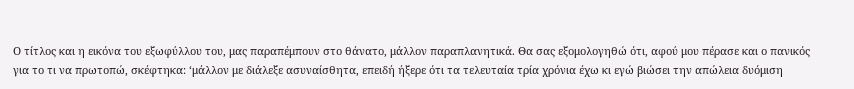Ο τίτλος και η εικόνα του εξωφύλλου του, μας παραπέμπουν στο θάνατο, μάλλον παραπλανητικά. Θα σας εξομολογηθώ ότι, αφού μου πέρασε και ο πανικός για το τι να πρωτοπώ, σκέφτηκα: ‘μάλλον με διάλεξε ασυναίσθητα, επειδή ήξερε ότι τα τελευταία τρία χρόνια έχω κι εγώ βιώσει την απώλεια δυόμιση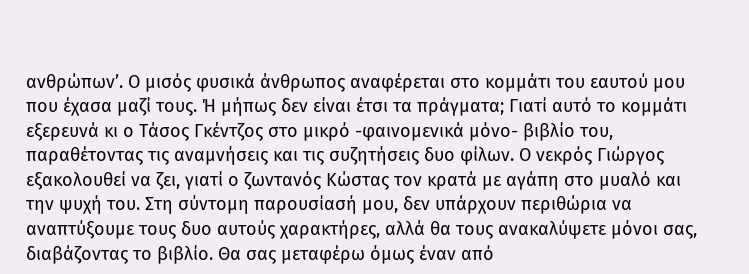ανθρώπων’. Ο μισός φυσικά άνθρωπος αναφέρεται στο κομμάτι του εαυτού μου που έχασα μαζί τους. Ή μήπως δεν είναι έτσι τα πράγματα; Γιατί αυτό το κομμάτι εξερευνά κι ο Τάσος Γκέντζος στο μικρό -φαινομενικά μόνο- βιβλίο του, παραθέτοντας τις αναμνήσεις και τις συζητήσεις δυο φίλων. Ο νεκρός Γιώργος εξακολουθεί να ζει, γιατί ο ζωντανός Κώστας τον κρατά με αγάπη στο μυαλό και την ψυχή του. Στη σύντομη παρουσίασή μου, δεν υπάρχουν περιθώρια να αναπτύξουμε τους δυο αυτούς χαρακτήρες, αλλά θα τους ανακαλύψετε μόνοι σας, διαβάζοντας το βιβλίο. Θα σας μεταφέρω όμως έναν από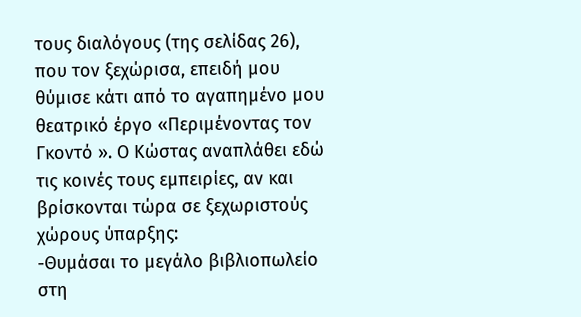τους διαλόγους (της σελίδας 26), που τον ξεχώρισα, επειδή μου θύμισε κάτι από το αγαπημένο μου θεατρικό έργο «Περιμένοντας τον Γκοντό ». Ο Κώστας αναπλάθει εδώ τις κοινές τους εμπειρίες, αν και βρίσκονται τώρα σε ξεχωριστούς χώρους ύπαρξης:
-Θυμάσαι το μεγάλο βιβλιοπωλείο στη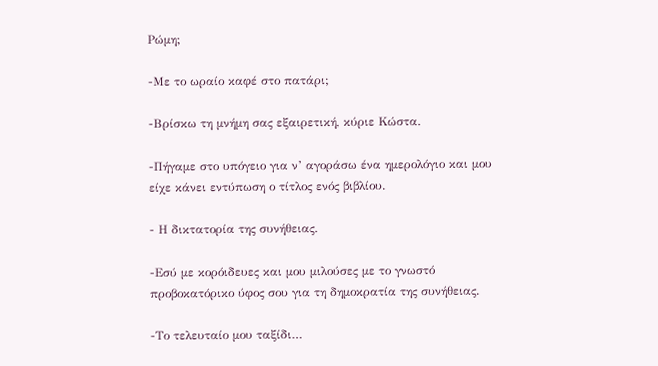Ρώμη;

-Με το ωραίο καφέ στο πατάρι;

-Βρίσκω τη μνήμη σας εξαιρετική, κύριε Κώστα.

-Πήγαμε στο υπόγειο για ν’ αγοράσω ένα ημερολόγιο και μου είχε κάνει εντύπωση ο τίτλος ενός βιβλίου.

- Η δικτατορία της συνήθειας.

-Εσύ με κορόιδευες και μου μιλούσες με το γνωστό προβοκατόρικο ύφος σου για τη δημοκρατία της συνήθειας.

-Το τελευταίο μου ταξίδι…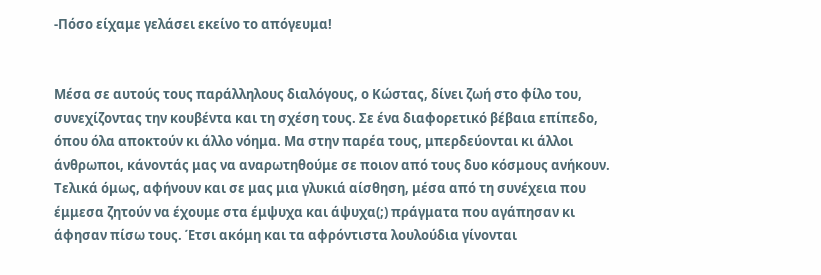-Πόσο είχαμε γελάσει εκείνο το απόγευμα!


Μέσα σε αυτούς τους παράλληλους διαλόγους, ο Κώστας, δίνει ζωή στο φίλο του, συνεχίζοντας την κουβέντα και τη σχέση τους. Σε ένα διαφορετικό βέβαια επίπεδο, όπου όλα αποκτούν κι άλλο νόημα. Μα στην παρέα τους, μπερδεύονται κι άλλοι άνθρωποι, κάνοντάς μας να αναρωτηθούμε σε ποιον από τους δυο κόσμους ανήκουν. Τελικά όμως, αφήνουν και σε μας μια γλυκιά αίσθηση, μέσα από τη συνέχεια που έμμεσα ζητούν να έχουμε στα έμψυχα και άψυχα(;) πράγματα που αγάπησαν κι άφησαν πίσω τους. Έτσι ακόμη και τα αφρόντιστα λουλούδια γίνονται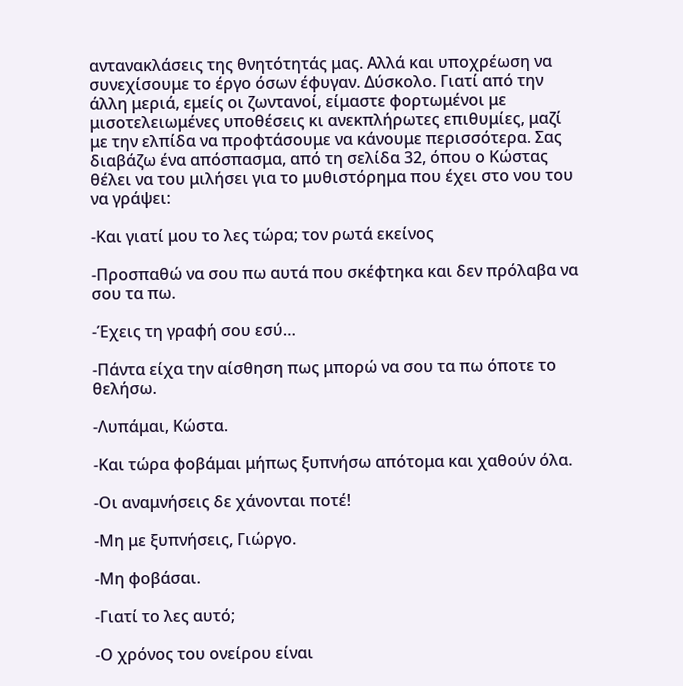αντανακλάσεις της θνητότητάς μας. Αλλά και υποχρέωση να συνεχίσουμε το έργο όσων έφυγαν. Δύσκολο. Γιατί από την άλλη μεριά, εμείς οι ζωντανοί, είμαστε φορτωμένοι με μισοτελειωμένες υποθέσεις κι ανεκπλήρωτες επιθυμίες, μαζί με την ελπίδα να προφτάσουμε να κάνουμε περισσότερα. Σας διαβάζω ένα απόσπασμα, από τη σελίδα 32, όπου ο Κώστας θέλει να του μιλήσει για το μυθιστόρημα που έχει στο νου του να γράψει:

-Και γιατί μου το λες τώρα; τον ρωτά εκείνος

-Προσπαθώ να σου πω αυτά που σκέφτηκα και δεν πρόλαβα να σου τα πω.

-Έχεις τη γραφή σου εσύ…

-Πάντα είχα την αίσθηση πως μπορώ να σου τα πω όποτε το θελήσω.

-Λυπάμαι, Κώστα.

-Και τώρα φοβάμαι μήπως ξυπνήσω απότομα και χαθούν όλα.

-Οι αναμνήσεις δε χάνονται ποτέ!

-Μη με ξυπνήσεις, Γιώργο.

-Μη φοβάσαι.

-Γιατί το λες αυτό;

-Ο χρόνος του ονείρου είναι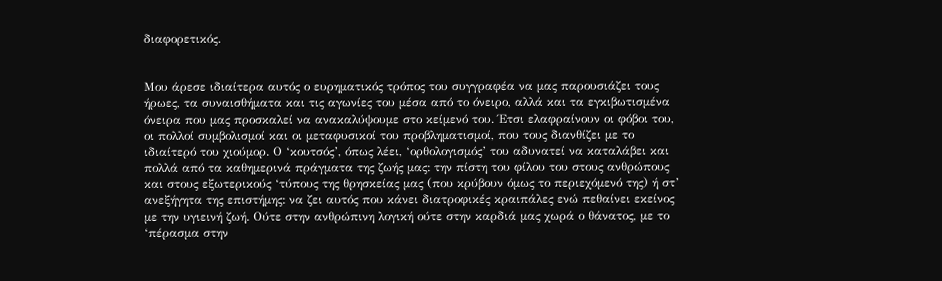διαφορετικός.


Μου άρεσε ιδιαίτερα αυτός ο ευρηματικός τρόπος του συγγραφέα να μας παρουσιάζει τους ήρωες, τα συναισθήματα και τις αγωνίες του μέσα από το όνειρο, αλλά και τα εγκιβωτισμένα όνειρα που μας προσκαλεί να ανακαλύψουμε στο κείμενό του. Έτσι ελαφραίνουν οι φόβοι του, οι πολλοί συμβολισμοί και οι μεταφυσικοί του προβληματισμοί, που τους διανθίζει με το ιδιαίτερό του χιούμορ. Ο ‘κουτσός’, όπως λέει, ‘ορθολογισμός’ του αδυνατεί να καταλάβει και πολλά από τα καθημερινά πράγματα της ζωής μας: την πίστη του φίλου του στους ανθρώπους και στους εξωτερικούς ‘τύπους της θρησκείας μας (που κρύβουν όμως το περιεχόμενό της) ή στ’ ανεξήγητα της επιστήμης: να ζει αυτός που κάνει διατροφικές κραιπάλες ενώ πεθαίνει εκείνος με την υγιεινή ζωή. Ούτε στην ανθρώπινη λογική ούτε στην καρδιά μας χωρά ο θάνατος, με το ‘πέρασμα στην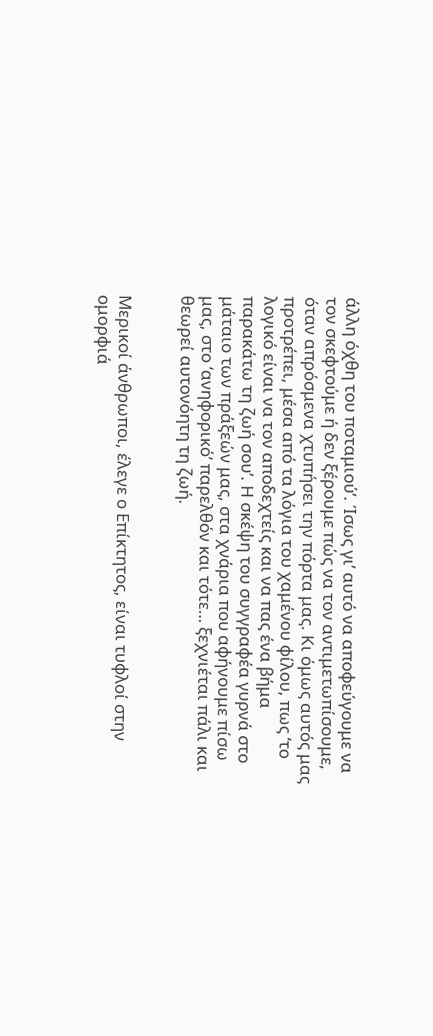άλλη όχθη του ποταμιού’. Ίσως γι’ αυτό να αποφεύγουμε να τον σκεφτούμε ή δεν ξέρουμε πώς να τον αντιμετωπίσουμε, όταν απρόσμενα χτυπήσει την πόρτα μας. Κι όμως αυτός μας προτρέπει, μέσα από τα λόγια του χαμένου φίλου, πως ‘το λογικό είναι να τον αποδεχτείς και να πας ένα βήμα παρακάτω τη ζωή σου’. Η σκέψη του συγγραφέα γυρνά στο μάταιο των πράξεών μας, στα χνάρια που αφήνουμε πίσω μας, στο ‘ανηφορικό’ παρελθόν και τότε… ξεχνιέται πάλι και θεωρεί αυτονόητη τη ζωή.


Μερικοί άνθρωποι, έλεγε ο Επίκτητος, είναι τυφλοί στην ομορφιά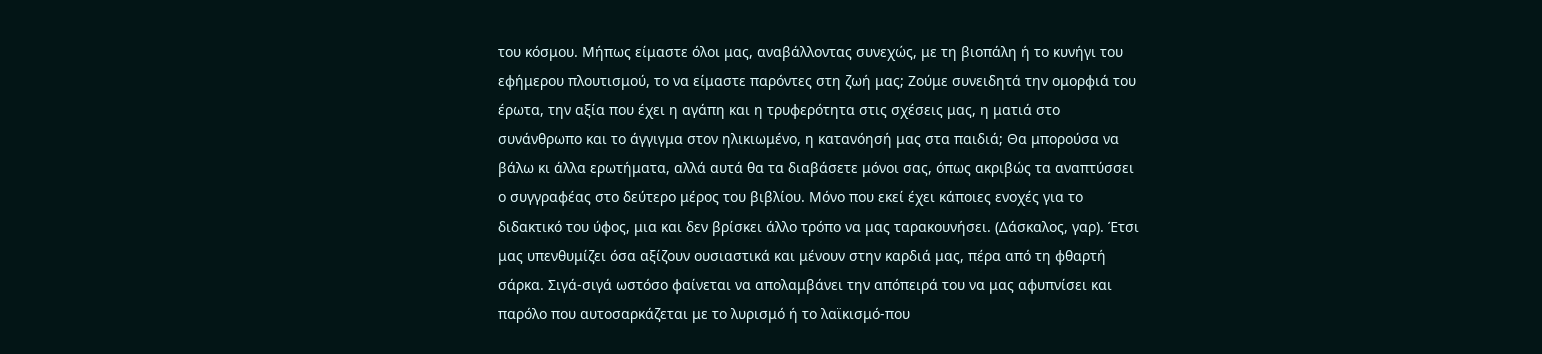του κόσμου. Μήπως είμαστε όλοι μας, αναβάλλοντας συνεχώς, με τη βιοπάλη ή το κυνήγι του εφήμερου πλουτισμού, το να είμαστε παρόντες στη ζωή μας; Ζούμε συνειδητά την ομορφιά του έρωτα, την αξία που έχει η αγάπη και η τρυφερότητα στις σχέσεις μας, η ματιά στο συνάνθρωπο και το άγγιγμα στον ηλικιωμένο, η κατανόησή μας στα παιδιά; Θα μπορούσα να βάλω κι άλλα ερωτήματα, αλλά αυτά θα τα διαβάσετε μόνοι σας, όπως ακριβώς τα αναπτύσσει ο συγγραφέας στο δεύτερο μέρος του βιβλίου. Μόνο που εκεί έχει κάποιες ενοχές για το διδακτικό του ύφος, μια και δεν βρίσκει άλλο τρόπο να μας ταρακουνήσει. (Δάσκαλος, γαρ). Έτσι μας υπενθυμίζει όσα αξίζουν ουσιαστικά και μένουν στην καρδιά μας, πέρα από τη φθαρτή σάρκα. Σιγά-σιγά ωστόσο φαίνεται να απολαμβάνει την απόπειρά του να μας αφυπνίσει και παρόλο που αυτοσαρκάζεται με το λυρισμό ή το λαϊκισμό-που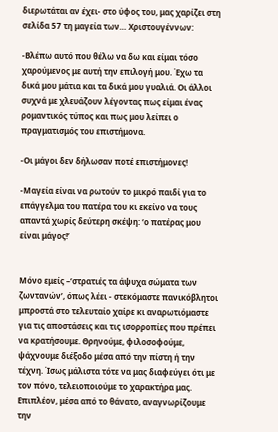διερωτάται αν έχει- στο ύφος του, μας χαρίζει στη σελίδα 57 τη μαγεία των… Χριστουγέννων:

-Βλέπω αυτό που θέλω να δω και είμαι τόσο χαρούμενος με αυτή την επιλογή μου. Έχω τα δικά μου μάτια και τα δικά μου γυαλιά. Οι άλλοι συχνά με χλευάζουν λέγοντας πως είμαι ένας ρομαντικός τύπος και πως μου λείπει ο πραγματισμός του επιστήμονα.

-Οι μάγοι δεν δήλωσαν ποτέ επιστήμονες!

-Μαγεία είναι να ρωτούν το μικρό παιδί για το επάγγελμα του πατέρα του κι εκείνο να τους απαντά χωρίς δεύτερη σκέψη: ‘ο πατέρας μου είναι μάγος!’


Μόνο εμείς –‘στρατιές τα άψυχα σώματα των ζωντανών’, όπως λέει - στεκόμαστε πανικόβλητοι μπροστά στο τελευταίο χαίρε κι αναρωτιόμαστε για τις αποστάσεις και τις ισορροπίες που πρέπει να κρατήσουμε. Θρηνούμε, φιλοσοφούμε, ψάχνουμε διέξοδο μέσα από την πίστη ή την τέχνη. Ίσως μάλιστα τότε να μας διαφεύγει ότι με τον πόνο, τελειοποιούμε το χαρακτήρα μας. Επιπλέον, μέσα από το θάνατο, αναγνωρίζουμε την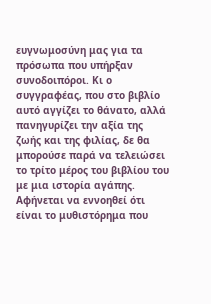ευγνωμοσύνη μας για τα πρόσωπα που υπήρξαν συνοδοιπόροι. Κι ο συγγραφέας, που στο βιβλίο αυτό αγγίζει το θάνατο, αλλά πανηγυρίζει την αξία της ζωής και της φιλίας, δε θα μπορούσε παρά να τελειώσει το τρίτο μέρος του βιβλίου του με μια ιστορία αγάπης. Αφήνεται να εννοηθεί ότι είναι το μυθιστόρημα που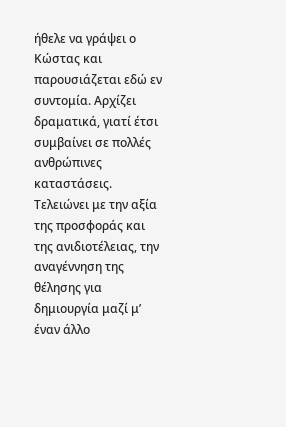ήθελε να γράψει ο Κώστας και παρουσιάζεται εδώ εν συντομία. Αρχίζει δραματικά, γιατί έτσι συμβαίνει σε πολλές ανθρώπινες καταστάσεις. Τελειώνει με την αξία της προσφοράς και της ανιδιοτέλειας, την αναγέννηση της θέλησης για δημιουργία μαζί μ’ έναν άλλο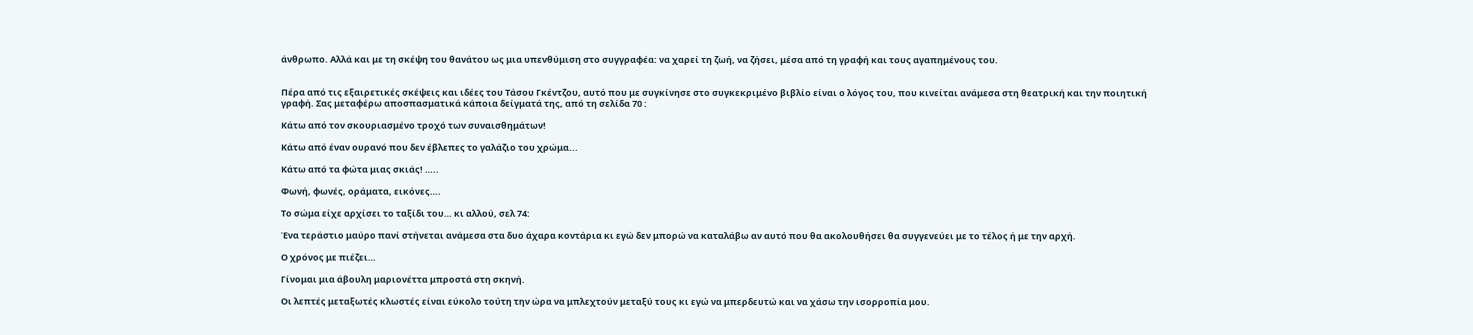άνθρωπο. Αλλά και με τη σκέψη του θανάτου ως μια υπενθύμιση στο συγγραφέα: να χαρεί τη ζωή, να ζήσει, μέσα από τη γραφή και τους αγαπημένους του.


Πέρα από τις εξαιρετικές σκέψεις και ιδέες του Τάσου Γκέντζου, αυτό που με συγκίνησε στο συγκεκριμένο βιβλίο είναι ο λόγος του, που κινείται ανάμεσα στη θεατρική και την ποιητική γραφή. Σας μεταφέρω αποσπασματικά κάποια δείγματά της, από τη σελίδα 70 :

Κάτω από τον σκουριασμένο τροχό των συναισθημάτων!

Κάτω από έναν ουρανό που δεν έβλεπες το γαλάζιο του χρώμα...

Κάτω από τα φώτα μιας σκιάς! …..

Φωνή, φωνές, οράματα, εικόνες….

Το σώμα είχε αρχίσει το ταξίδι του… κι αλλού, σελ 74:

Ένα τεράστιο μαύρο πανί στήνεται ανάμεσα στα δυο άχαρα κοντάρια κι εγώ δεν μπορώ να καταλάβω αν αυτό που θα ακολουθήσει θα συγγενεύει με το τέλος ή με την αρχή.

Ο χρόνος με πιέζει…

Γίνομαι μια άβουλη μαριονέττα μπροστά στη σκηνή.

Οι λεπτές μεταξωτές κλωστές είναι εύκολο τούτη την ώρα να μπλεχτούν μεταξύ τους κι εγώ να μπερδευτώ και να χάσω την ισορροπία μου.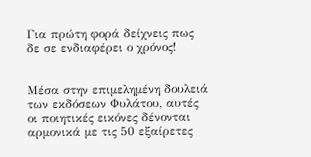Για πρώτη φορά δείχνεις πως δε σε ενδιαφέρει ο χρόνος!


Μέσα στην επιμελημένη δουλειά των εκδόσεων Φυλάτου, αυτές οι ποιητικές εικόνες δένονται αρμονικά με τις 50 εξαίρετες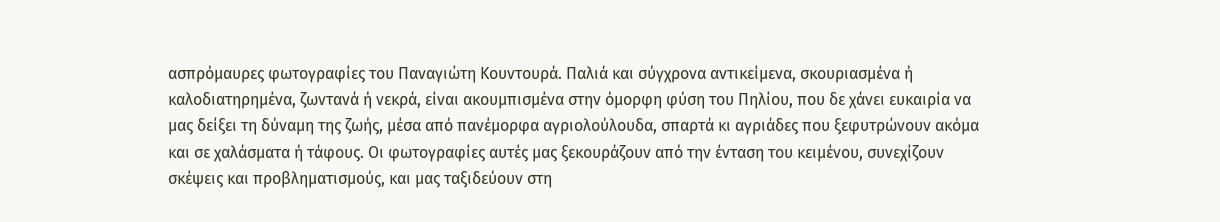ασπρόμαυρες φωτογραφίες του Παναγιώτη Κουντουρά. Παλιά και σύγχρονα αντικείμενα, σκουριασμένα ή καλοδιατηρημένα, ζωντανά ή νεκρά, είναι ακουμπισμένα στην όμορφη φύση του Πηλίου, που δε χάνει ευκαιρία να μας δείξει τη δύναμη της ζωής, μέσα από πανέμορφα αγριολούλουδα, σπαρτά κι αγριάδες που ξεφυτρώνουν ακόμα και σε χαλάσματα ή τάφους. Οι φωτογραφίες αυτές μας ξεκουράζουν από την ένταση του κειμένου, συνεχίζουν σκέψεις και προβληματισμούς, και μας ταξιδεύουν στη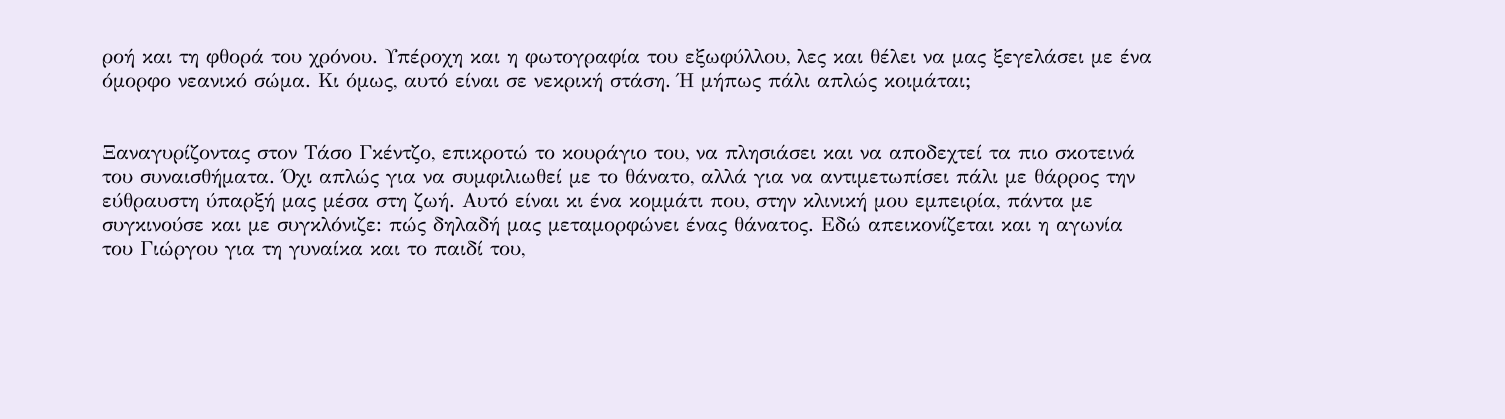ροή και τη φθορά του χρόνου. Υπέροχη και η φωτογραφία του εξωφύλλου, λες και θέλει να μας ξεγελάσει με ένα όμορφο νεανικό σώμα. Κι όμως, αυτό είναι σε νεκρική στάση. Ή μήπως πάλι απλώς κοιμάται;


Ξαναγυρίζοντας στον Τάσο Γκέντζο, επικροτώ το κουράγιο του, να πλησιάσει και να αποδεχτεί τα πιο σκοτεινά του συναισθήματα. Όχι απλώς για να συμφιλιωθεί με το θάνατο, αλλά για να αντιμετωπίσει πάλι με θάρρος την εύθραυστη ύπαρξή μας μέσα στη ζωή. Αυτό είναι κι ένα κομμάτι που, στην κλινική μου εμπειρία, πάντα με συγκινούσε και με συγκλόνιζε: πώς δηλαδή μας μεταμορφώνει ένας θάνατος. Εδώ απεικονίζεται και η αγωνία του Γιώργου για τη γυναίκα και το παιδί του,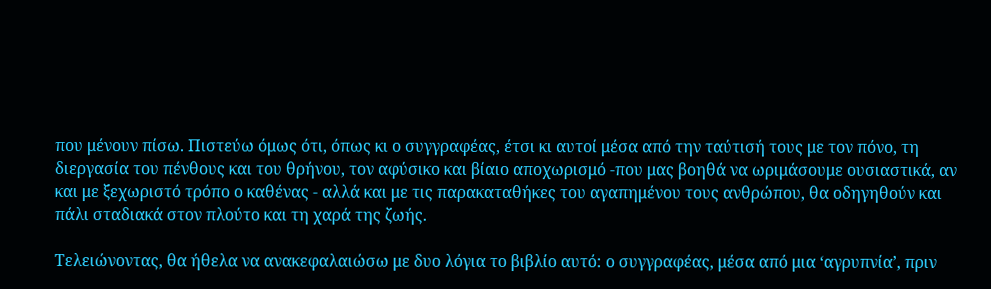που μένουν πίσω. Πιστεύω όμως ότι, όπως κι ο συγγραφέας, έτσι κι αυτοί μέσα από την ταύτισή τους με τον πόνο, τη διεργασία του πένθους και του θρήνου, τον αφύσικο και βίαιο αποχωρισμό -που μας βοηθά να ωριμάσουμε ουσιαστικά, αν και με ξεχωριστό τρόπο ο καθένας - αλλά και με τις παρακαταθήκες του αγαπημένου τους ανθρώπου, θα οδηγηθούν και πάλι σταδιακά στον πλούτο και τη χαρά της ζωής.

Τελειώνοντας, θα ήθελα να ανακεφαλαιώσω με δυο λόγια το βιβλίο αυτό: ο συγγραφέας, μέσα από μια ‘αγρυπνία’, πριν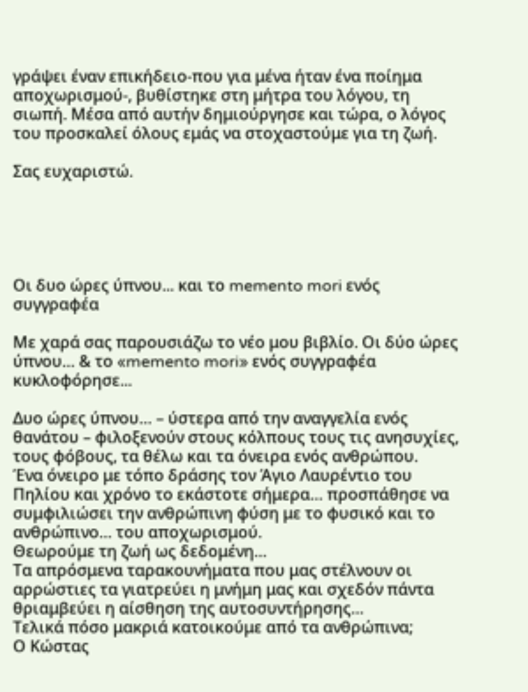γράψει έναν επικήδειο-που για μένα ήταν ένα ποίημα αποχωρισμού-, βυθίστηκε στη μήτρα του λόγου, τη σιωπή. Μέσα από αυτήν δημιούργησε και τώρα, ο λόγος του προσκαλεί όλους εμάς να στοχαστούμε για τη ζωή.

Σας ευχαριστώ.





Οι δυο ώρες ύπνου... και το memento mori ενός συγγραφέα

Με χαρά σας παρουσιάζω το νέο μου βιβλίο. Οι δύο ώρες ύπνου… & το «memento mori» ενός συγγραφέα κυκλοφόρησε...

Δυο ώρες ύπνου… – ύστερα από την αναγγελία ενός θανάτου – φιλοξενούν στους κόλπους τους τις ανησυχίες, τους φόβους, τα θέλω και τα όνειρα ενός ανθρώπου.
Ένα όνειρο με τόπο δράσης τον Άγιο Λαυρέντιο του Πηλίου και χρόνο το εκάστοτε σήμερα… προσπάθησε να συμφιλιώσει την ανθρώπινη φύση με το φυσικό και το ανθρώπινο… του αποχωρισμού.
Θεωρούμε τη ζωή ως δεδομένη…
Τα απρόσμενα ταρακουνήματα που μας στέλνουν οι αρρώστιες τα γιατρεύει η μνήμη μας και σχεδόν πάντα θριαμβεύει η αίσθηση της αυτοσυντήρησης…
Τελικά πόσο μακριά κατοικούμε από τα ανθρώπινα;
Ο Κώστας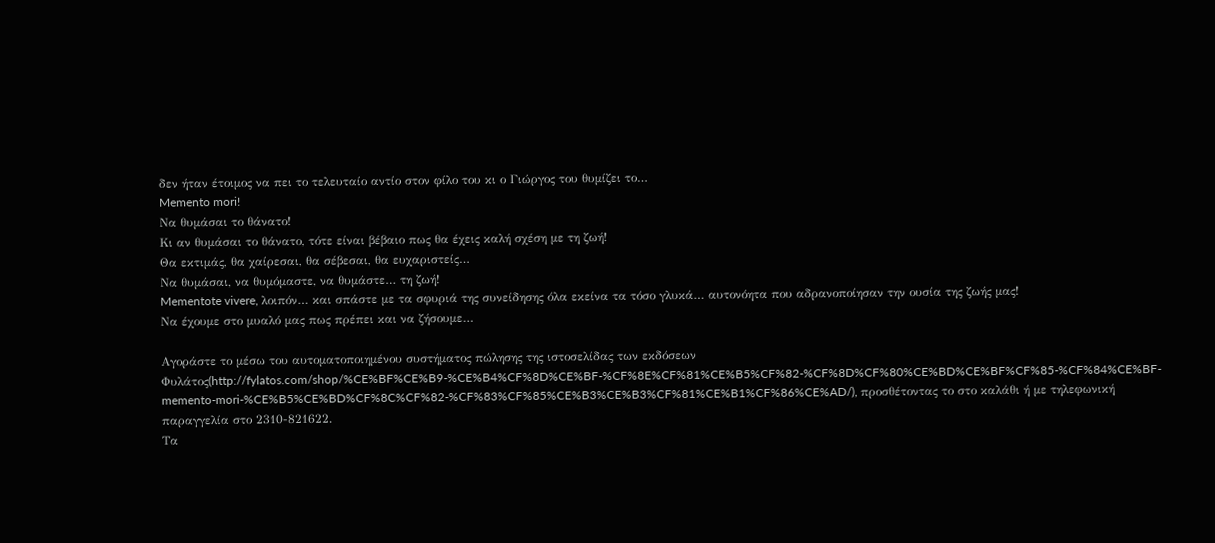δεν ήταν έτοιμος να πει το τελευταίο αντίο στον φίλο του κι ο Γιώργος του θυμίζει το…
Memento mori!
Να θυμάσαι το θάνατο!
Κι αν θυμάσαι το θάνατο, τότε είναι βέβαιο πως θα έχεις καλή σχέση με τη ζωή!
Θα εκτιμάς, θα χαίρεσαι, θα σέβεσαι, θα ευχαριστείς…
Να θυμάσαι, να θυμόμαστε, να θυμάστε… τη ζωή!
Mementote vivere, λοιπόν… και σπάστε με τα σφυριά της συνείδησης όλα εκείνα τα τόσο γλυκά… αυτονόητα που αδρανοποίησαν την ουσία της ζωής μας!
Να έχουμε στο μυαλό μας πως πρέπει και να ζήσουμε…

Αγοράστε το μέσω του αυτοματοποιημένου συστήματος πώλησης της ιστοσελίδας των εκδόσεων Φυλάτος(http://fylatos.com/shop/%CE%BF%CE%B9-%CE%B4%CF%8D%CE%BF-%CF%8E%CF%81%CE%B5%CF%82-%CF%8D%CF%80%CE%BD%CE%BF%CF%85-%CF%84%CE%BF-memento-mori-%CE%B5%CE%BD%CF%8C%CF%82-%CF%83%CF%85%CE%B3%CE%B3%CF%81%CE%B1%CF%86%CE%AD/), προσθέτοντας το στο καλάθι ή με τηλεφωνική παραγγελία στο 2310-821622.
Τα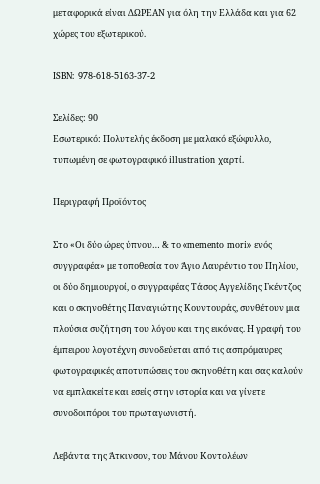μεταφορικά είναι ΔΩΡΕΑΝ για όλη την Ελλάδα και για 62 χώρες του εξωτερικού.

ISBN: 978-618-5163-37-2

Σελίδες: 90
Εσωτερικό: Πολυτελής έκδοση με μαλακό εξώφυλλο, τυπωμένη σε φωτογραφικό illustration χαρτί.

Περιγραφή Προϊόντος

Στο «Οι δύο ώρες ύπνου… & το «memento mori» ενός συγγραφέα» με τοποθεσία τον Άγιο Λαυρέντιο του Πηλίου, οι δύο δημιουργοί, ο συγγραφέας Τάσος Αγγελίδης Γκέντζος και ο σκηνοθέτης Παναγιώτης Κουντουράς, συνθέτουν μια πλούσια συζήτηση του λόγου και της εικόνας. Η γραφή του έμπειρου λογοτέχνη συνοδεύεται από τις ασπρόμαυρες φωτογραφικές αποτυπώσεις του σκηνοθέτη και σας καλούν να εμπλακείτε και εσείς στην ιστορία και να γίνετε συνοδοιπόροι του πρωταγωνιστή.

Λεβάντα της Άτκινσον, του Μάνου Κοντολέων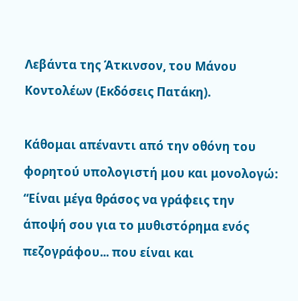Λεβάντα της Άτκινσον, του Μάνου Κοντολέων (Εκδόσεις Πατάκη).

Κάθομαι απέναντι από την οθόνη του φορητού υπολογιστή μου και μονολογώ: “Είναι μέγα θράσος να γράφεις την άποψή σου για το μυθιστόρημα ενός πεζογράφου... που είναι και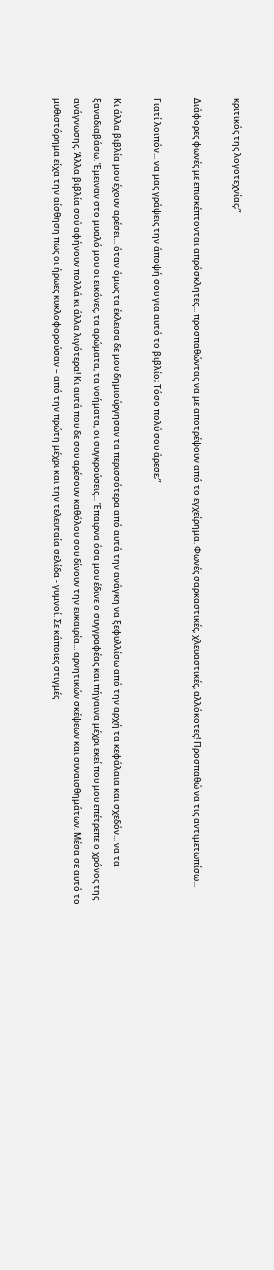κριτικός της λογοτεχνίας;”

Διάφορες φωνές με επισκέπτονται απρόσκλητες... προσπαθώντας να με αποτρέψουν από το εγχείρημα. Φωνές σαρκαστικές, χλευαστικές, αλλόκοτες! Προσπαθώ να τις αντιμετωπίσω...

Γιατί λοιπόν... να μας γράψεις την άποψή σου για αυτό το βιβλίο; Τόσο πολύ σου άρεσε;”

Κι άλλα βιβλία μου έχουν αρέσει... όταν όμως τα έκλεισα δε μου δημιούργησαν τα περισσότερα από αυτά την ανάγκη να ξεφυλλίσω από την αρχή τα κεφάλαια και σχεδόν... να τα ξαναδιαβάσω. Έμειναν στο μυαλό μου οι εικόνες, τα αρώματα, τα νοήματα, οι συγκρούσεις... Έπαιρνα όσα μου έδινε ο συγγραφέας και πήγαινα μέχρι εκεί που μου επέτρεπε ο χρόνος της ανάγνωσης. Άλλα βιβλία σού αφήνουν πολλά κι άλλα λιγότερα! Κι αυτά που δε σου αρέσουν καθόλου σου δίνουν την ευκαιρία... αρνητικών σκέψεων και συναισθημάτων. Μέσα σε αυτό το μυθιστόρημα είχα την αίσθηση πως οι ήρωες κυκλοφορούσαν – από την πρώτη μέχρι και την τελευταία σελίδα - γυμνοί. Σε κάποιες στιγμές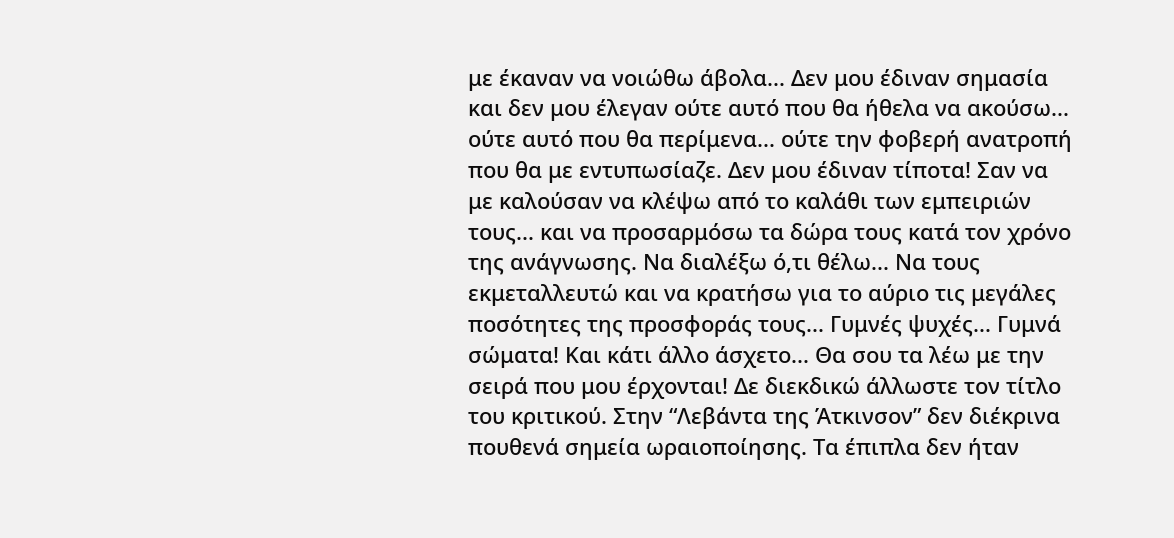με έκαναν να νοιώθω άβολα... Δεν μου έδιναν σημασία και δεν μου έλεγαν ούτε αυτό που θα ήθελα να ακούσω... ούτε αυτό που θα περίμενα... ούτε την φοβερή ανατροπή που θα με εντυπωσίαζε. Δεν μου έδιναν τίποτα! Σαν να με καλούσαν να κλέψω από το καλάθι των εμπειριών τους... και να προσαρμόσω τα δώρα τους κατά τον χρόνο της ανάγνωσης. Να διαλέξω ό,τι θέλω... Να τους εκμεταλλευτώ και να κρατήσω για το αύριο τις μεγάλες ποσότητες της προσφοράς τους... Γυμνές ψυχές... Γυμνά σώματα! Και κάτι άλλο άσχετο... Θα σου τα λέω με την σειρά που μου έρχονται! Δε διεκδικώ άλλωστε τον τίτλο του κριτικού. Στην “Λεβάντα της Άτκινσον” δεν διέκρινα πουθενά σημεία ωραιοποίησης. Τα έπιπλα δεν ήταν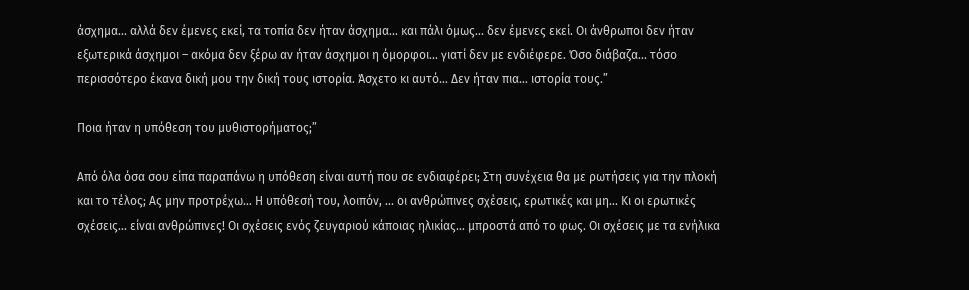άσχημα... αλλά δεν έμενες εκεί, τα τοπία δεν ήταν άσχημα... και πάλι όμως... δεν έμενες εκεί. Οι άνθρωποι δεν ήταν εξωτερικά άσχημοι – ακόμα δεν ξέρω αν ήταν άσχημοι η όμορφοι... γιατί δεν με ενδιέφερε. Όσο διάβαζα... τόσο περισσότερο έκανα δική μου την δική τους ιστορία. Άσχετο κι αυτό... Δεν ήταν πια... ιστορία τους.”

Ποια ήταν η υπόθεση του μυθιστορήματος;”

Από όλα όσα σου είπα παραπάνω η υπόθεση είναι αυτή που σε ενδιαφέρει; Στη συνέχεια θα με ρωτήσεις για την πλοκή και το τέλος; Ας μην προτρέχω... Η υπόθεσή του, λοιπόν, ... οι ανθρώπινες σχέσεις, ερωτικές και μη... Κι οι ερωτικές σχέσεις... είναι ανθρώπινες! Οι σχέσεις ενός ζευγαριού κάποιας ηλικίας... μπροστά από το φως. Οι σχέσεις με τα ενήλικα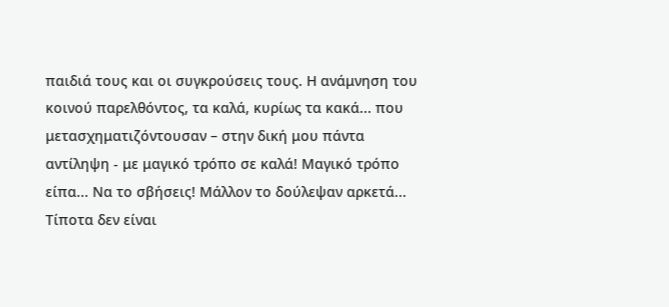παιδιά τους και οι συγκρούσεις τους. Η ανάμνηση του κοινού παρελθόντος, τα καλά, κυρίως τα κακά... που μετασχηματιζόντουσαν – στην δική μου πάντα αντίληψη - με μαγικό τρόπο σε καλά! Μαγικό τρόπο είπα... Να το σβήσεις! Μάλλον το δούλεψαν αρκετά... Τίποτα δεν είναι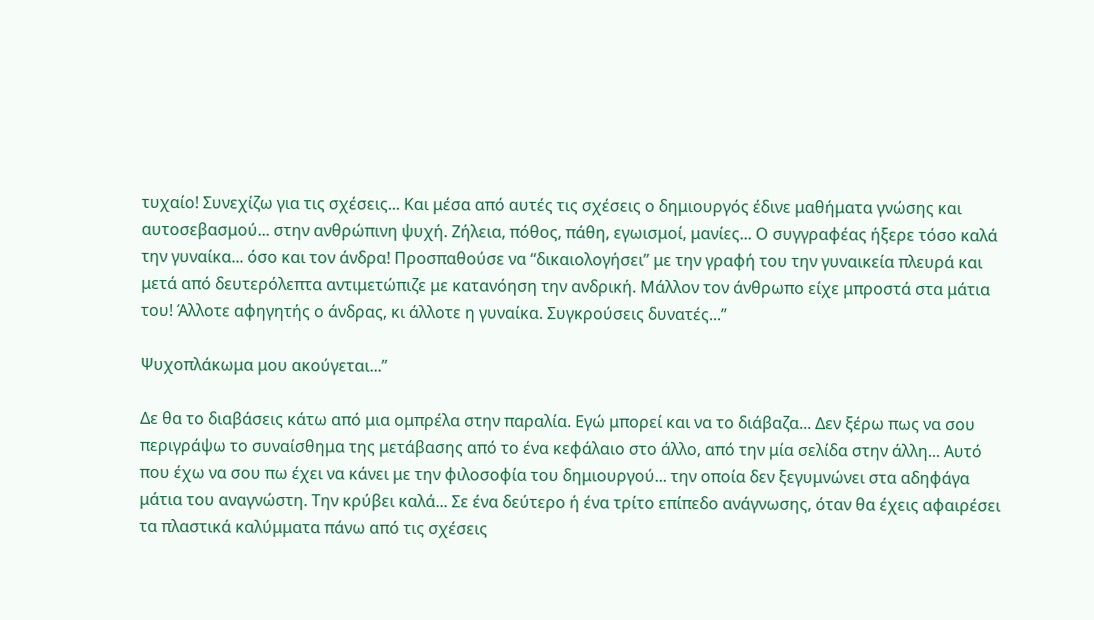τυχαίο! Συνεχίζω για τις σχέσεις... Και μέσα από αυτές τις σχέσεις ο δημιουργός έδινε μαθήματα γνώσης και αυτοσεβασμού... στην ανθρώπινη ψυχή. Ζήλεια, πόθος, πάθη, εγωισμοί, μανίες... Ο συγγραφέας ήξερε τόσο καλά την γυναίκα... όσο και τον άνδρα! Προσπαθούσε να “δικαιολογήσει” με την γραφή του την γυναικεία πλευρά και μετά από δευτερόλεπτα αντιμετώπιζε με κατανόηση την ανδρική. Μάλλον τον άνθρωπο είχε μπροστά στα μάτια του! Άλλοτε αφηγητής ο άνδρας, κι άλλοτε η γυναίκα. Συγκρούσεις δυνατές...”

Ψυχοπλάκωμα μου ακούγεται...”

Δε θα το διαβάσεις κάτω από μια ομπρέλα στην παραλία. Εγώ μπορεί και να το διάβαζα... Δεν ξέρω πως να σου περιγράψω το συναίσθημα της μετάβασης από το ένα κεφάλαιο στο άλλο, από την μία σελίδα στην άλλη... Αυτό που έχω να σου πω έχει να κάνει με την φιλοσοφία του δημιουργού... την οποία δεν ξεγυμνώνει στα αδηφάγα μάτια του αναγνώστη. Την κρύβει καλά... Σε ένα δεύτερο ή ένα τρίτο επίπεδο ανάγνωσης, όταν θα έχεις αφαιρέσει τα πλαστικά καλύμματα πάνω από τις σχέσεις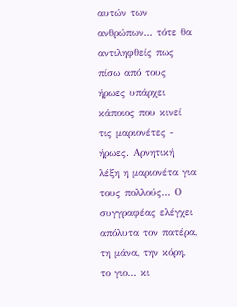αυτών των ανθρώπων... τότε θα αντιληφθείς πως πίσω από τους ήρωες υπάρχει κάποιος που κινεί τις μαριονέτες - ήρωες. Αρνητική λέξη η μαριονέτα για τους πολλούς... Ο συγγραφέας ελέγχει απόλυτα τον πατέρα, τη μάνα, την κόρη, το γιο... κι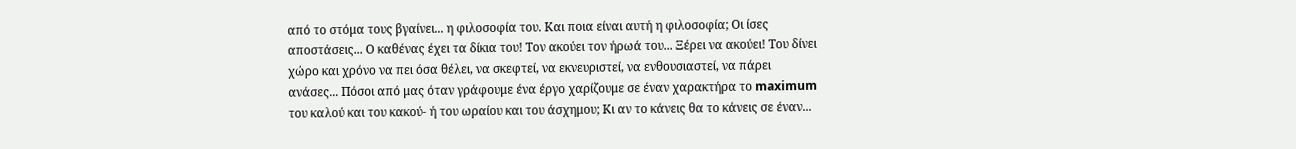από το στόμα τους βγαίνει... η φιλοσοφία του. Και ποια είναι αυτή η φιλοσοφία; Οι ίσες αποστάσεις... Ο καθένας έχει τα δίκια του! Τον ακούει τον ήρωά του... Ξέρει να ακούει! Του δίνει χώρο και χρόνο να πει όσα θέλει, να σκεφτεί, να εκνευριστεί, να ενθουσιαστεί, να πάρει ανάσες... Πόσοι από μας όταν γράφουμε ένα έργο χαρίζουμε σε έναν χαρακτήρα το maximum του καλού και του κακού- ή του ωραίου και του άσχημου; Κι αν το κάνεις θα το κάνεις σε έναν...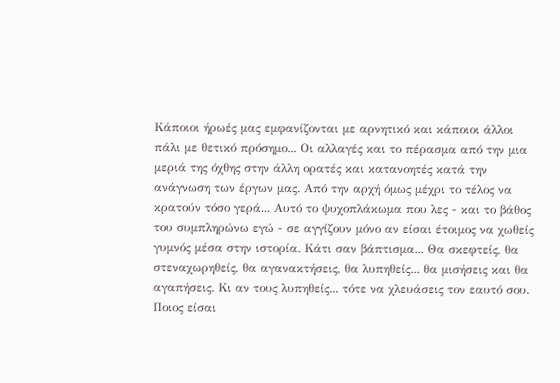Κάποιοι ήρωές μας εμφανίζονται με αρνητικό και κάποιοι άλλοι πάλι με θετικό πρόσημο... Οι αλλαγές και το πέρασμα από την μια μεριά της όχθης στην άλλη ορατές και κατανοητές κατά την ανάγνωση των έργων μας. Από την αρχή όμως μέχρι το τέλος να κρατούν τόσο γερά... Αυτό το ψυχοπλάκωμα που λες - και το βάθος του συμπληρώνω εγώ - σε αγγίζουν μόνο αν είσαι έτοιμος να χωθείς γυμνός μέσα στην ιστορία. Κάτι σαν βάπτισμα... Θα σκεφτείς, θα στεναχωρηθείς, θα αγανακτήσεις, θα λυπηθείς... θα μισήσεις και θα αγαπήσεις. Κι αν τους λυπηθείς... τότε να χλευάσεις τον εαυτό σου. Ποιος είσαι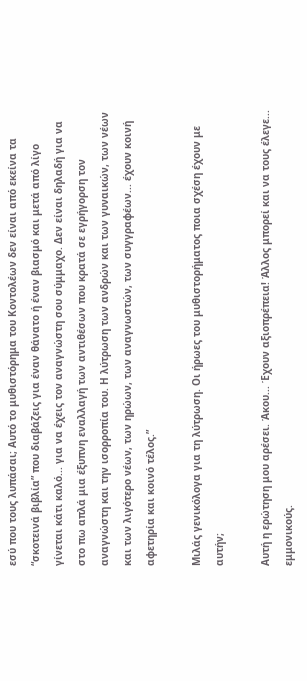εσύ που τους λυπάσαι; Αυτό το μυθιστόρημα του Κοντολέων δεν είναι από εκείνα τα “σκοτεινά βιβλία” που διαβάζεις για έναν θάνατο ή έναν βιασμό και μετά από λίγο γίνεται κάτι καλό... για να έχεις τον αναγνώστη σου σύμμαχο. Δεν είναι δηλαδή για να στο πω απλά μια έξυπνη εναλλαγή των αντιθέσων που κρατά σε εγρήγορση τον αναγνώστη και την ισορροπία του. Η λύτρωση των ανδρών και των γυναικών, των νέων και των λιγότερο νέων, των ηρώων, των αναγνωστών, των συγγραφέων... έχουν κοινή αφετηρία και κοινό τέλος.”

Μιλάς γενικόλογα για τη λύτρωση. Οι ήρωες του μυθιστορήματος ποια σχέση έχουν με αυτήν;

Αυτή η ερώτηση μου αρέσει. Άκου... Έχουν αξιοπρέπεια! Άλλος μπορεί και να τους έλεγε... εμμονικούς.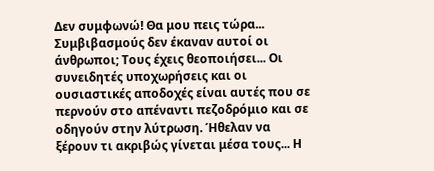Δεν συμφωνώ! Θα μου πεις τώρα... Συμβιβασμούς δεν έκαναν αυτοί οι άνθρωποι; Τους έχεις θεοποιήσει... Οι συνειδητές υποχωρήσεις και οι ουσιαστικές αποδοχές είναι αυτές που σε περνούν στο απέναντι πεζοδρόμιο και σε οδηγούν στην λύτρωση. Ήθελαν να ξέρουν τι ακριβώς γίνεται μέσα τους... Η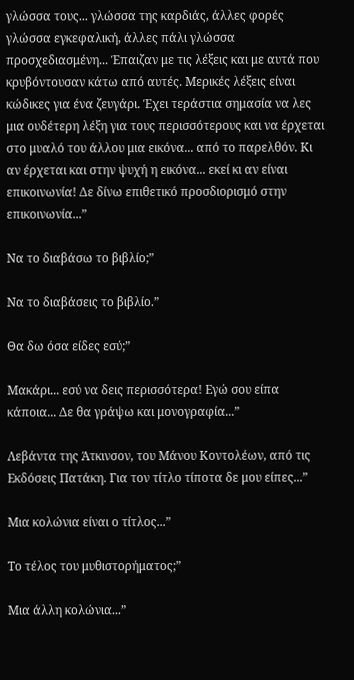γλώσσα τους... γλώσσα της καρδιάς, άλλες φορές γλώσσα εγκεφαλική, άλλες πάλι γλώσσα προσχεδιασμένη... Έπαιζαν με τις λέξεις και με αυτά που κρυβόντουσαν κάτω από αυτές. Μερικές λέξεις είναι κώδικες για ένα ζευγάρι. Έχει τεράστια σημασία να λες μια ουδέτερη λέξη για τους περισσότερους και να έρχεται στο μυαλό του άλλου μια εικόνα... από το παρελθόν. Κι αν έρχεται και στην ψυχή η εικόνα... εκεί κι αν είναι επικοινωνία! Δε δίνω επιθετικό προσδιορισμό στην επικοινωνία...”

Να το διαβάσω το βιβλίο;”

Να το διαβάσεις το βιβλίο.”

Θα δω όσα είδες εσύ;”

Μακάρι... εσύ να δεις περισσότερα! Εγώ σου είπα κάποια... Δε θα γράψω και μονογραφία...”

Λεβάντα της Άτκινσον, του Μάνου Κοντολέων, από τις Εκδόσεις Πατάκη. Για τον τίτλο τίποτα δε μου είπες...”

Μια κολώνια είναι ο τίτλος...”

Το τέλος του μυθιστορήματος;”

Μια άλλη κολώνια...”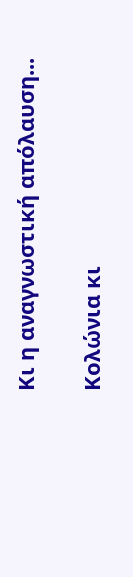Κι η αναγνωστική απόλαυση...

Κολώνια κι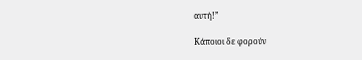αυτή!”

Κάποιοι δε φορούν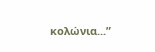κολώνια...”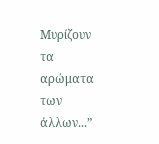Μυρίζουν τα αρώματα των άλλων...”